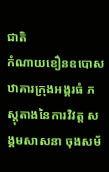ជាតិ
កំណាយខឿនឧបោសឋាគារក្រុងអង្គរធំ ភស្ដុតាងនៃការវិវត្ត សង្គមសាសនា ចុងសម័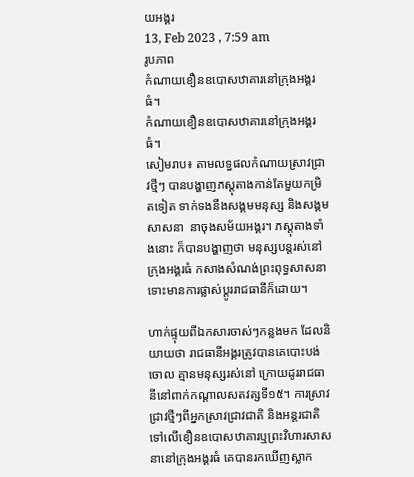យអង្គរ
13, Feb 2023 , 7:59 am
រូបភាព
កំណាយខឿនឧបោសឋាគារនៅក្រុងអង្គរធំ។
កំណាយខឿនឧបោសឋាគារនៅក្រុងអង្គរធំ។
សៀមរាប៖ តាមលទ្ធផលកំណាយស្រាវជ្រាវថ្មីៗ បានបង្ហាញភស្ដុតាងកាន់តែមួយកម្រិតទៀត ទាក់ទងនឹងសង្គមមនុស្ស និងសង្គមសាសនា  នាចុងសម័យអង្គរ។ ភស្ដុតាងទាំងនោះ ក៏បានបង្ហាញថា មនុស្សបន្តរស់នៅក្រុងអង្គរធំ កសាងសំណង់ព្រះពុទ្ធសាសនា ទោះមានការផ្លាស់ប្ដូររាជធានីក៏ដោយ។

ហាក់ផ្ទុយពីឯកសារចាស់ៗកន្លងមក ដែលនិយាយថា រាជធានីអង្គរត្រូវបានគេបោះបង់ចោល គ្មានមនុស្សរស់នៅ ក្រោយដូររាជធានីនៅពាក់កណ្តាលសតវត្សទី១៥។ ការស្រាវជ្រាវថ្មីៗពីអ្នកស្រាវជ្រាវជាតិ និងអន្ដរជាតិ ទៅលើខឿនឧបោសឋាគារឬព្រះវិហារសាសនានៅក្រុងអង្គរធំ គេបានរកឃើញស្លាក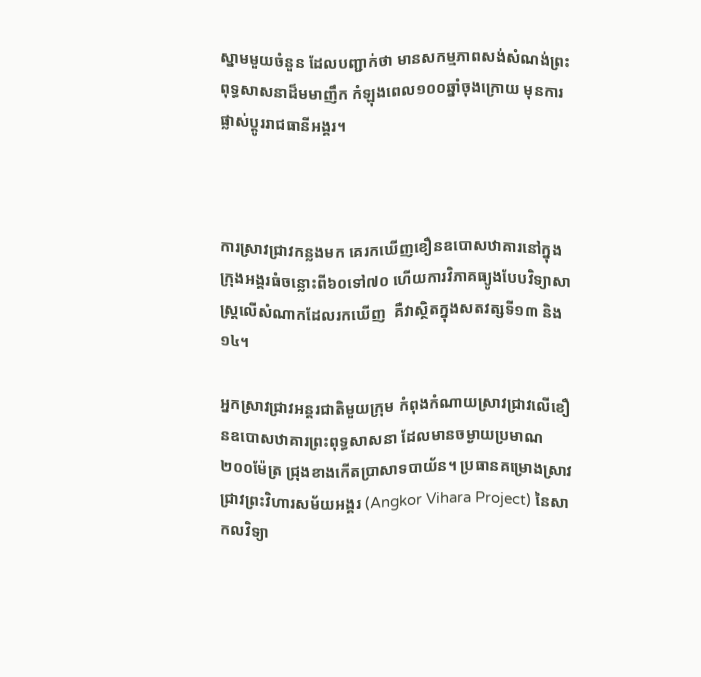ស្នាមមួយចំនួន ដែលបញ្ជាក់ថា មានសកម្មភាពសង់សំណង់ព្រះពុទ្ធសាសនាដ៏មមាញឹក កំឡុងពេល១០០ឆ្នាំចុងក្រោយ មុនការផ្លាស់ប្ដូររាជធានីអង្គរ។



ការស្រាវជ្រាវកន្លងមក គេរកឃើញខឿនឧបោសឋាគារនៅក្នុងក្រុងអង្គរធំចន្លោះពី៦០ទៅ៧០ ហើយការវិភាគធ្យូងបែបវិទ្យាសាស្រ្តលើសំណាកដែលរកឃើញ  គឺវាស្ថិតក្នុងសតវត្សទី១៣ និង១៤។

អ្នកស្រាវជ្រាវអន្ដរជាតិមួយក្រុម កំពុងកំណាយស្រាវជ្រាវលើខឿនឧបោសឋាគារព្រះពុទ្ធសាសនា ដែលមានចម្ងាយប្រមាណ២០០ម៉ែត្រ ជ្រុងខាងកើតប្រាសាទបាយ័ន។ ប្រធានគម្រោងស្រាវជ្រាវព្រះវិហារសម័យអង្គរ (Angkor Vihara Project) នៃសាកលវិទ្យា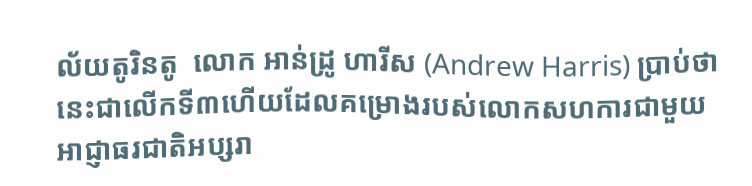ល័យតូរិនតូ  លោក អាន់ដ្រូ ហារីស (Andrew Harris) ប្រាប់ថា នេះជាលើកទី៣ហើយដែលគម្រោងរបស់លោកសហការជាមួយអាជ្ញាធរជាតិអប្សរា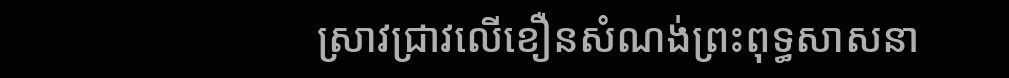ស្រាវជ្រាវលើខឿនសំណង់ព្រះពុទ្ធសាសនា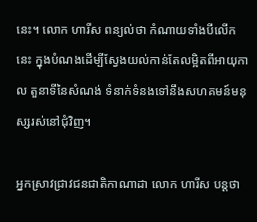នេះ។ លោក ហារីស ពន្យល់ថា កំណាយទាំងបីលើកនេះ ក្នុងបំណងដើម្បីស្វែងយល់កាន់តែលម្អិតពីអាយុកាល តួនាទីនៃសំណង់ ទំនាក់ទំនងទៅនឹងសហគមន៍មនុស្សរស់នៅជុំវិញ។

អ្នកស្រាវជ្រាវជនជាតិកាណាដា លោក ហារីស បន្តថា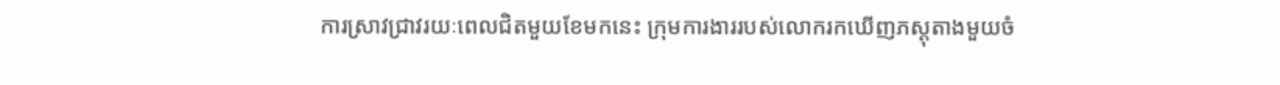ការស្រាវជ្រាវរយៈពេលជិតមួយខែមកនេះ ក្រុមការងាររបស់លោករកឃើញភស្ដុតាងមួយចំ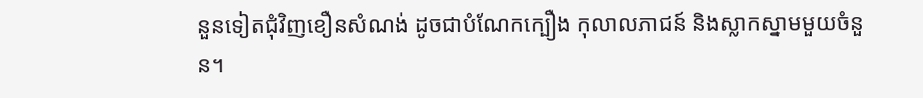នួនទៀតជុំវិញខឿនសំណង់ ដូចជាបំណែកក្បឿង កុលាលភាជន៍ និងស្លាកស្នាមមួយចំនួន។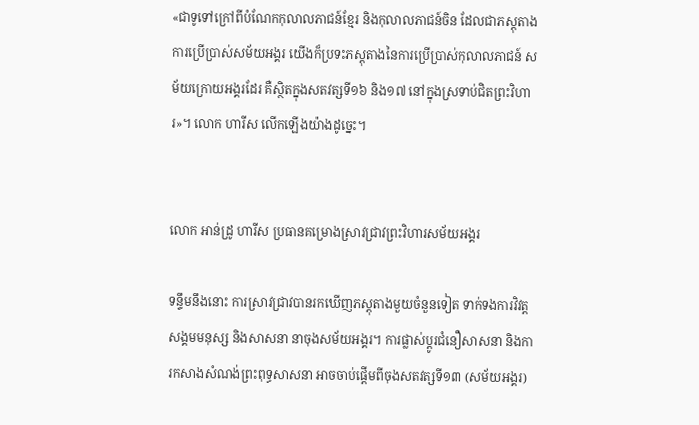«ជាទូទៅក្រៅពីបំណែកកុលាលភាជន៍ខ្មែរ និងកុលាលភាជន៍ចិន ដែលជាភស្ដុតាងការប្រើប្រាស់សម័យអង្គរ យើងក៏ប្រទះភស្ដុតាងនៃការប្រើប្រាស់កុលាលភាជន៍ សម័យក្រោយអង្គរដែរ គឺស្ថិតក្នុងសតវត្សទី១៦ និង១៧ នៅក្នុងស្រទាប់ជិតព្រះវិហារ»។ លោក ហារីស លើកឡើងយ៉ាងដូច្នេះ។


លោក អាន់ដ្រូ ហារីស ប្រធានគម្រោងស្រាវជ្រាវព្រះវិហារសម័យអង្គរ

ទន្ទឹមនឹងនោះ ការស្រាវជ្រាវបានរកឃើញភស្ដុតាងមួយចំនួនទៀត ទាក់ទងការវិវត្តសង្គមមនុស្ស និងសាសនា នាចុងសម័យអង្គរ។ ការផ្លាស់ប្ដូរជំនឿសាសនា និងការកសាងសំណង់ព្រះពុទ្ធសាសនា អាចចាប់ផ្តើមពីចុងសតវត្សទី១៣ (សម័យអង្គរ)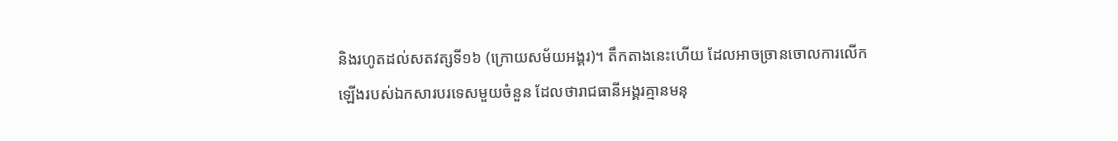និងរហូតដល់សតវត្សទី១៦ (ក្រោយសម័យអង្គរ)។ តឹកតាងនេះហើយ ដែលអាចច្រានចោលការលើកឡើងរបស់ឯកសារបរទេសមួយចំនួន ដែលថារាជធានីអង្គរគ្មានមនុ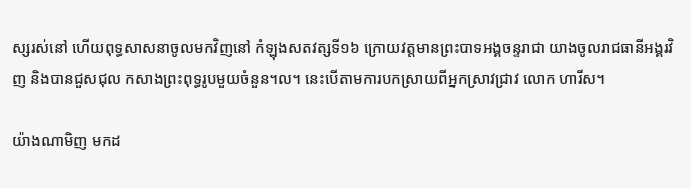ស្សរស់នៅ ហើយពុទ្ធសាសនាចូលមកវិញនៅ កំឡុងសតវត្សទី១៦ ក្រោយវត្តមានព្រះបាទអង្គចន្ទរាជា យាងចូលរាជធានីអង្គរវិញ និងបានជួសជុល កសាងព្រះពុទ្ធរូបមួយចំនួន។ល។ នេះបើតាមការបកស្រាយពីអ្នកស្រាវជ្រាវ លោក ហារីស។

យ៉ាងណាមិញ មកដ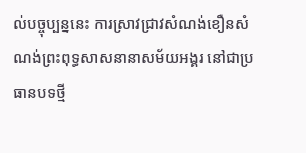ល់បច្ចុប្បន្ននេះ ការស្រាវជ្រាវសំណង់ខឿនសំណង់ព្រះពុទ្ធសាសនានាសម័យអង្គរ នៅជាប្រធានបទថ្មី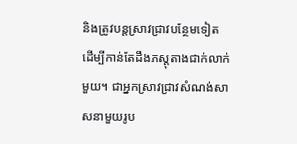និងត្រូវបន្តស្រាវជ្រាវបន្ថែមទៀត ដើម្បីកាន់តែដឹងភស្ដុតាងជាក់លាក់មួយ។ ជាអ្នកស្រាវជ្រាវសំណង់សាសនាមួយរូប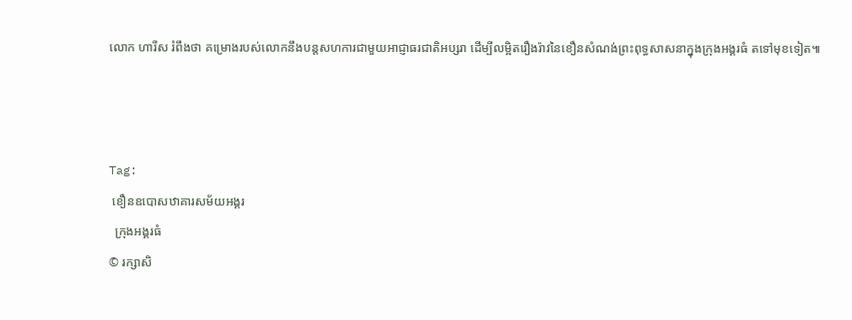លោក ហារីស រំពឹងថា គម្រោងរបស់លោកនឹងបន្តសហការជាមួយអាជ្ញាធរជាតិអប្សរា ដើម្បីលម្អិតរឿងរ៉ាវនៃខឿនសំណង់ព្រះពុទ្ធសាសនាក្នុងក្រុងអង្គរធំ តទៅមុខទៀត៕



Tag:
 ខឿនឧបោសឋាគារសម័យអង្គរ
  ក្រុងអង្គរធំ
© រក្សាសិ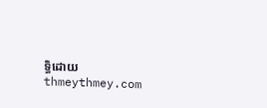ទ្ធិដោយ thmeythmey.com